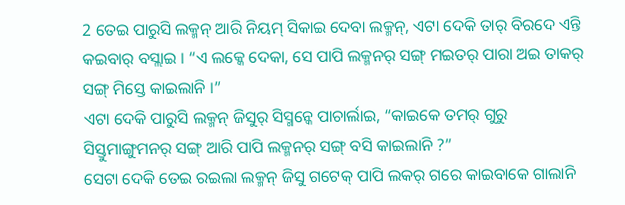2 ତେଇ ପାରୁସି ଲକ୍ମନ୍ ଆରି ନିୟମ୍ ସିକାଇ ଦେବା ଲକ୍ମନ୍, ଏଟା ଦେକି ତାର୍ ବିରଦେ ଏନ୍ତି କଇବାର୍ ବସ୍ଲାଇ । “ଏ ଲକ୍କେ ଦେକା, ସେ ପାପି ଲକ୍ମନର୍ ସଙ୍ଗ୍ ମଇତର୍ ପାରା ଅଇ ତାକର୍ ସଙ୍ଗ୍ ମିସ୍ତେ କାଇଲାନି ।”
ଏଟା ଦେକି ପାରୁସି ଲକ୍ମନ୍ ଜିସୁର୍ ସିସ୍ମନ୍କେ ପାଚାର୍ଲାଇ, “କାଇକେ ତମର୍ ଗୁରୁ ସିସ୍ତୁମାଙ୍ଗୁମନର୍ ସଙ୍ଗ୍ ଆରି ପାପି ଲକ୍ମନର୍ ସଙ୍ଗ୍ ବସି କାଇଲାନି ?”
ସେଟା ଦେକି ତେଇ ରଇଲା ଲକ୍ମନ୍ ଜିସୁ ଗଟେକ୍ ପାପି ଲକର୍ ଗରେ କାଇବାକେ ଗାଲାନି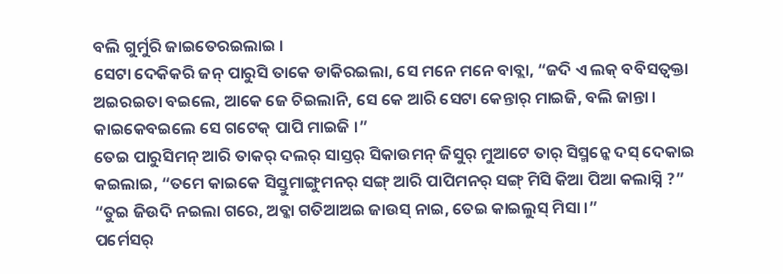ବଲି ଗୁର୍ମୁରି ଜାଇତେରଇଲାଇ ।
ସେଟା ଦେକିକରି ଜନ୍ ପାରୁସି ତାକେ ଡାକିରଇଲା, ସେ ମନେ ମନେ ବାବ୍ଲା, “ଜଦି ଏ ଲକ୍ ବବିସତ୍ବକ୍ତା ଅଇରଇତା ବଇଲେ, ଆକେ ଜେ ଚିଇଲାନି, ସେ କେ ଆରି ସେଟା କେନ୍ତାର୍ ମାଇଜି, ବଲି ଜାନ୍ତା । କାଇକେବଇଲେ ସେ ଗଟେକ୍ ପାପି ମାଇଜି ।”
ତେଇ ପାରୁସିମନ୍ ଆରି ତାକର୍ ଦଲର୍ ସାସ୍ତର୍ ସିକାଉମନ୍ ଜିସୁର୍ ମୁଆଟେ ତାର୍ ସିସ୍ମନ୍କେ ଦସ୍ ଦେକାଇ କଇଲାଇ, “ତମେ କାଇକେ ସିସ୍ତୁମାଙ୍ଗୁମନର୍ ସଙ୍ଗ୍ ଆରି ପାପିମନର୍ ସଙ୍ଗ୍ ମିସି କିଆ ପିଆ କଲାସ୍ନି ?”
“ତୁଇ ଜିଉଦି ନଇଲା ଗରେ, ଅବ୍କା ଗତିଆଅଇ ଜାଉସ୍ ନାଇ, ତେଇ କାଇଲୁସ୍ ମିସା ।”
ପର୍ମେସର୍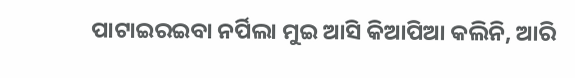ପାଟାଇରଇବା ନର୍ପିଲା ମୁଇ ଆସି କିଆପିଆ କଲିନି, ଆରି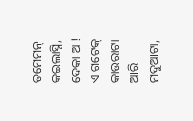ତମେମନ୍ କଇଲାସ୍ନି, ଦେକା ଅ ! ଏ ଗଟେକ୍ କାଉରାଟା ଆରି ମଦୁଆଟା,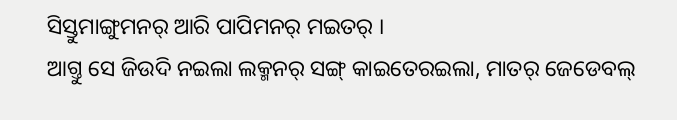ସିସ୍ତୁମାଙ୍ଗୁମନର୍ ଆରି ପାପିମନର୍ ମଇତର୍ ।
ଆଗ୍ତୁ ସେ ଜିଉଦି ନଇଲା ଲକ୍ମନର୍ ସଙ୍ଗ୍ କାଇତେରଇଲା, ମାତର୍ ଜେଡେବଲ୍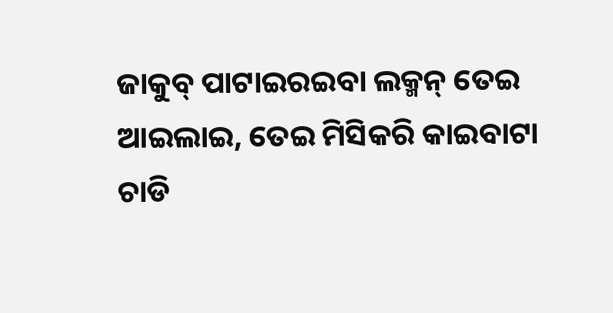ଜାକୁବ୍ ପାଟାଇରଇବା ଲକ୍ମନ୍ ତେଇ ଆଇଲାଇ, ତେଇ ମିସିକରି କାଇବାଟା ଚାଡି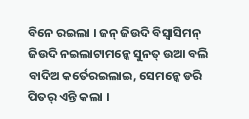ବିନେ ରଇଲା । ଜନ୍ ଜିଉଦି ବିସ୍ବାସିମନ୍ ଜିଉଦି ନଇଲାଟାମନ୍କେ ସୁନତ୍ ଉଆ ବଲି ବାଦିଅ କର୍ତେରଇଲାଇ, ସେମନ୍କେ ଡରି ପିତର୍ ଏନ୍ତି କଲା ।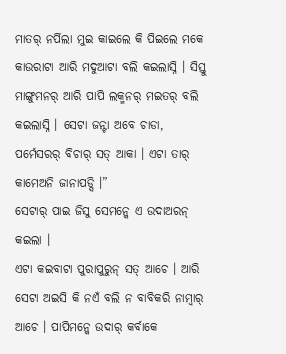ମାତର୍ ନର୍ପିଲା ମୁଇ କାଇଲେ କି ପିଇଲେ ମକେ କାଉରାଟା ଆରି ମଦୁଆଟା ବଲି କଇଲାସ୍ନି । ସିସ୍ତୁ ମାଙ୍ଗୁମନର୍ ଆରି ପାପି ଲକ୍ମନର୍ ମଇତର୍ ବଲି କଇଲାସ୍ନି । ସେଟା ଜନ୍ଟା ଅବେ ଚାଡା, ପର୍ମେସରର୍ ବିଚାର୍ ସତ୍ ଆକା । ଏଟା ତାର୍ କାମେଅନି ଜାନାପଡ୍ସି ।”
ସେଟାର୍ ପାଇ ଜିସୁ ସେମନ୍କେ ଏ ଉଦାଅରନ୍ କଇଲା ।
ଏଟା କଇବାଟା ପୁରାପୁରୁନ୍ ସତ୍ ଆଚେ । ଆରି ସେଟା ଅଇସି କି ନଏଁ ବଲି ନ ବାବିକରି ନାମ୍ବାର୍ ଆଚେ । ପାପିମନ୍କେ ଉଦାର୍ କର୍ବାକେ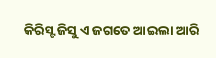କିରିସ୍ଟ ଜିସୁ ଏ ଜଗତେ ଆଇଲା ଆରି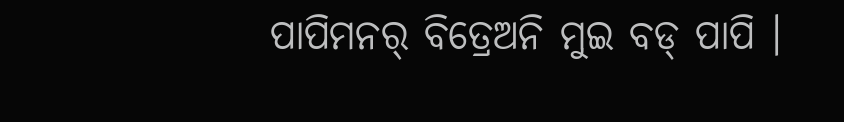ପାପିମନର୍ ବିତ୍ରେଅନି ମୁଇ ବଡ୍ ପାପି ।